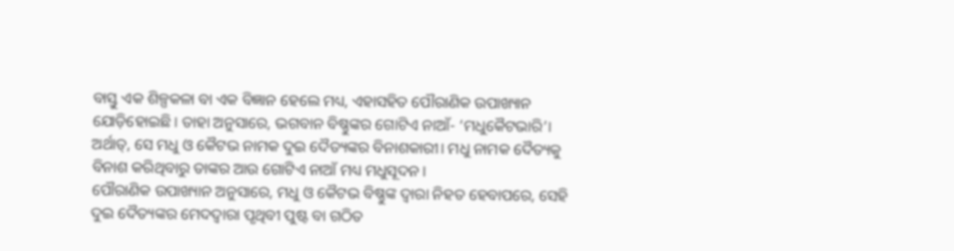ବାସ୍ତୁ ଏକ ଶିଳ୍ପକଳା ବା ଏକ ବିଜ୍ଞାନ ହେଲେ ମଧ୍ୟ, ଏହାସହିତ ପୌରାଣିକ ଉପାଖ୍ୟାନ ଯୋଡ଼ିହୋଇଛି। ତାହା ଅନୁସାରେ, ଭଗବାନ ବିଷ୍ଣୁଙ୍କର ଗୋଟିଏ ନାଆଁ- ‘ମଧୁକୈଟଭାରି’। ଅର୍ଥାତ୍, ସେ ମଧୁ ଓ କୈଟଭ ନାମକ ଦୁଇ ଦୈତ୍ୟଙ୍କର ବିନାଶକାରୀ। ମଧୁ ନାମକ ଦୈତ୍ୟକୁ ବିନାଶ କରିଥିବାରୁ ତାଙ୍କର ଆଉ ଗୋଟିଏ ନାଆଁ ମଧ୍ୟ ମଧୁସୂଦନ।
ପୌରାଣିକ ଉପାଖ୍ୟାନ ଅନୁସାରେ, ମଧୁ ଓ କୈଟଭ ବିଷ୍ଣୁଙ୍କ ଦ୍ୱାରା ନିହତ ହେବାପରେ, ସେହି ଦୁଇ ଦୈତ୍ୟଙ୍କର ମେଦଦ୍ୱାରା ପୃଥିବୀ ପୁଷ୍ଟ ବା ଗଠିତ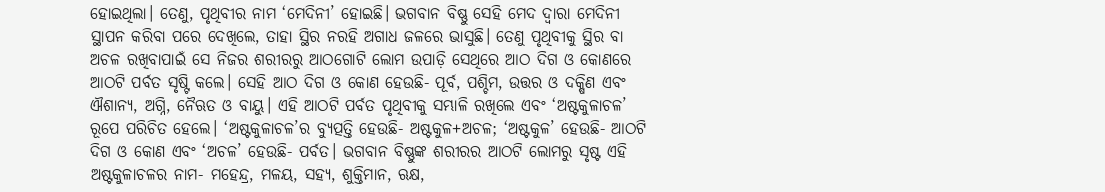ହୋଇଥିଲା। ତେଣୁ, ପୃଥିବୀର ନାମ ‘ମେଦିନୀ’ ହୋଇଛି। ଭଗବାନ ବିଷ୍ଣୁ ସେହି ମେଦ ଦ୍ୱାରା ମେଦିନୀ ସ୍ଥାପନ କରିବା ପରେ ଦେଖିଲେ, ତାହା ସ୍ଥିର ନରହି ଅଗାଧ ଜଳରେ ଭାସୁଛି। ତେଣୁ ପୃଥିବୀକୁ ସ୍ଥିର ବା ଅଚଳ ରଖିବାପାଇଁ ସେ ନିଜର ଶରୀରରୁ ଆଠଗୋଟି ଲୋମ ଉପାଡ଼ି ସେଥିରେ ଆଠ ଦିଗ ଓ କୋଣରେ ଆଠଟି ପର୍ବତ ସୃଷ୍ଟି କଲେ। ସେହି ଆଠ ଦିଗ ଓ କୋଣ ହେଉଛି- ପୂର୍ବ, ପଶ୍ଚିମ, ଉତ୍ତର ଓ ଦକ୍ଷିଣ ଏବଂ ଐଶାନ୍ୟ, ଅଗ୍ନି, ନୈଋତ ଓ ବାୟୁ। ଏହି ଆଠଟି ପର୍ବତ ପୃଥିବୀକୁ ସମ୍ଭାଳି ରଖିଲେ ଏବଂ ‘ଅଷ୍ଟକୁଳାଚଳ’ ରୂପେ ପରିଚିତ ହେଲେ। ‘ଅଷ୍ଟକୁଳାଚଳ’ର ବ୍ୟୁତ୍ପତ୍ତି ହେଉଛି- ଅଷ୍ଟକୁଳ+ଅଚଳ; ‘ଅଷ୍ଟକୁଳ’ ହେଉଛି- ଆଠଟି ଦିଗ ଓ କୋଣ ଏବଂ ‘ଅଚଳ’ ହେଉଛି- ପର୍ବତ। ଭଗବାନ ବିଷ୍ଣୁଙ୍କ ଶରୀରର ଆଠଟି ଲୋମରୁ ସୃଷ୍ଟ ଏହି ଅଷ୍ଟକୁଳାଚଳର ନାମ- ମହେନ୍ଦ୍ର, ମଳୟ, ସହ୍ୟ, ଶୁକ୍ତିମାନ, ଋକ୍ଷ,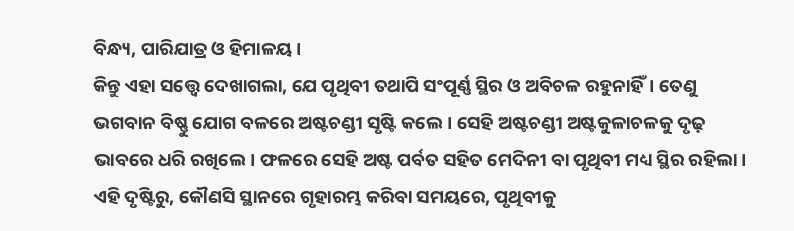ବିନ୍ଧ୍ୟ, ପାରିଯାତ୍ର ଓ ହିମାଳୟ।
କିନ୍ତୁ ଏହା ସତ୍ତ୍ୱେ ଦେଖାଗଲା, ଯେ ପୃଥିବୀ ତଥାପି ସଂପୂର୍ଣ୍ଣ ସ୍ଥିର ଓ ଅବିଚଳ ରହୁନାହିଁ। ତେଣୁ ଭଗବାନ ବିଷ୍ଣୁ ଯୋଗ ବଳରେ ଅଷ୍ଟଚଣ୍ଡୀ ସୃଷ୍ଟି କଲେ। ସେହି ଅଷ୍ଟଚଣ୍ଡୀ ଅଷ୍ଟକୁଳାଚଳକୁ ଦୃଢ଼ ଭାବରେ ଧରି ରଖିଲେ। ଫଳରେ ସେହି ଅଷ୍ଟ ପର୍ବତ ସହିତ ମେଦିନୀ ବା ପୃଥିବୀ ମଧ୍ୟ ସ୍ଥିର ରହିଲା। ଏହି ଦୃଷ୍ଟିରୁ, କୌଣସି ସ୍ଥାନରେ ଗୃହାରମ୍ଭ କରିବା ସମୟରେ, ପୃଥିବୀକୁ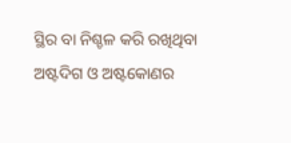ସ୍ଥିର ବା ନିଶ୍ଚଳ କରି ରଖିଥିବା ଅଷ୍ଟଦିଗ ଓ ଅଷ୍ଟକୋଣର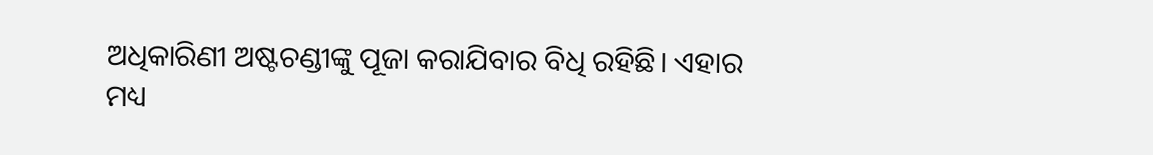ଅଧିକାରିଣୀ ଅଷ୍ଟଚଣ୍ଡୀଙ୍କୁ ପୂଜା କରାଯିବାର ବିଧି ରହିଛି। ଏହାର ମଧ୍ୟ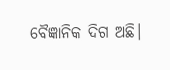ବୈଜ୍ଞାନିକ ଦିଗ ଅଛି।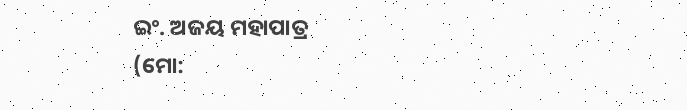ଇଂ. ଅଜୟ ମହାପାତ୍ର
(ମୋ: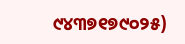୯୪୩୭୧୭୯୦୨୫)